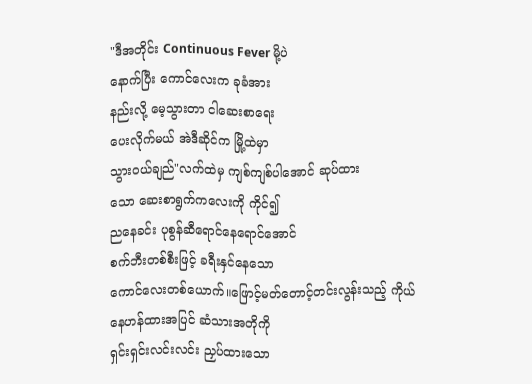"ဒီအတိုင်း Continuous Fever မို့ပဲ
နောက်ပြီး ကောင်လေးက ခုခံအား
နည်းလို့ မေ့သွားတာ ငါဆေးစာရေး
ပေးလိုက်မယ် အဲဒီဆိုင်က မြို့ထဲမှာ
သွား၀ယ်ချည်"လက်ထဲမှ ကျစ်ကျစ်ပါအောင် ဆုပ်ထား
သော ဆေးစာရွက်ကလေးကို ကိုင်၍
ညနေခင်း ပုစွန်ဆီရောင်နေရောင်အောင်
စက်ဘီးတစ်စီးဖြင့် ခရီးနှင်နေသော
ကောင်လေးတစ်ယောက်။ဖြောင့်မတ်တောင့်တင်းလွန်းသည့် ကိုယ်
နေဟန်ထားအပြင် ဆံသားအတိုကို
ရှင်းရှင်းလင်းလင်း ညှပ်ထားသော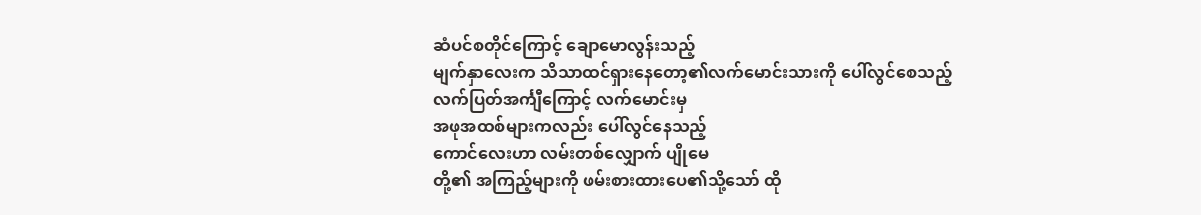ဆံပင်စတိုင်ကြောင့် ချောမောလွန်းသည့်
မျက်နှာလေးက သိသာထင်ရှားနေတော့၏လက်မောင်းသားကို ပေါ်လွင်စေသည့်
လက်ပြတ်အင်္ကျီကြောင့် လက်မောင်းမှ
အဖုအထစ်များကလည်း ပေါ်လွင်နေသည့်
ကောင်လေးဟာ လမ်းတစ်လျှောက် ပျိုမေ
တို့၏ အကြည့်များကို ဖမ်းစားထားပေ၏သို့သော် ထို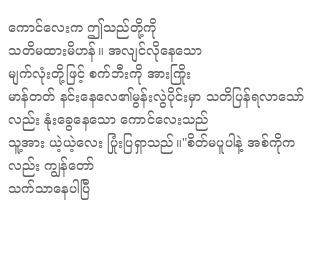ကောင်လေးက ဤသည်တို့ကို
သတိမထားမိဟန်။ အလျင်လိုနေသော
မျက်လုံးတို့ဖြင့် စက်ဘီးကို အားကြိုး
မာန်တတ် နင်းနေလေ၏မွန်းလွဲပိုင်းမှာ သတိပြန်ရလာသော်
လည်း နုံးခွေနေသော ကောင်လေးသည်
သူ့အား ယဲ့ယဲ့လေး ပြုံးပြရှာသည်။"စိတ်မပူပါနဲ့ အစ်ကိုကလည်း ကျွန်တော်
သက်သာနေပါပြီ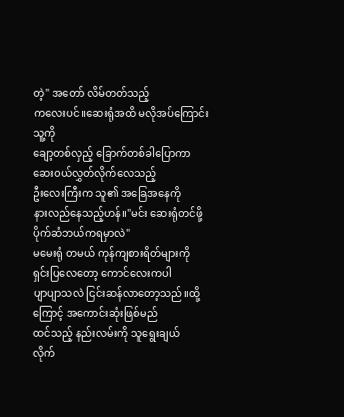တဲ့" အတော် လိမ်တတ်သည့်
ကလေးပင်။ဆေးရုံအထိ မလိုအပ်ကြောင်း သူ့ကို
ချော့တစ်လှည့် ခြောက်တစ်ခါပြောကာ
ဆေး၀ယ်လွှတ်လိုက်လေသည့်
ဦးလေးကြီးက သူ၏ အခြေအနေကို
နားလည်နေသည့်ဟန်။"မင်း ဆေးရုံတင်ဖို့ ပိုက်ဆံဘယ်ကရမှာလဲ"
မမေးရုံ တမယ် ကုန်ကျစားရိတ်များကို
ရှင်းပြလေတော့ ကောင်လေးကပါ
ပျာပျာသလဲ ငြင်းဆန်လာတော့သည်။ထို့ကြောင့် အကောင်းဆုံးဖြစ်မည်
ထင်သည့် နည်းလမ်းကို သူရွေးချယ်
လိုက်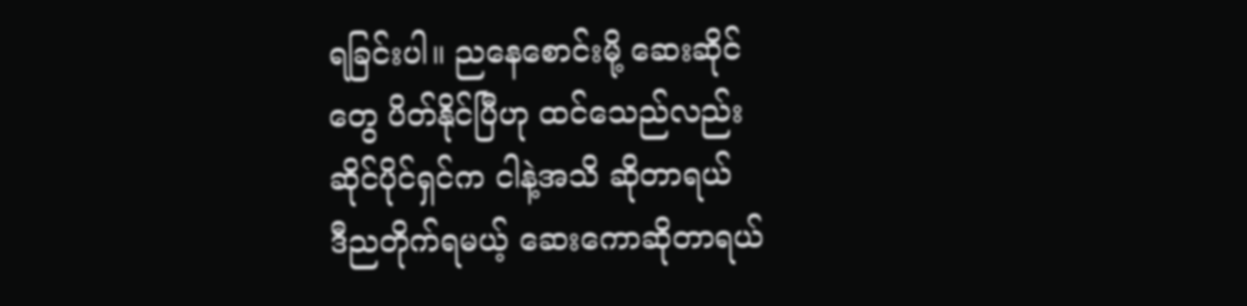ရခြင်းပါ။ ညနေစောင်းမို့ ဆေးဆိုင်
တွေ ပိတ်နိုင်ပြီဟု ထင်သေည်လည်း
ဆိုင်ပိုင်ရှင်က ငါနဲ့အသိ ဆိုတာရယ်
ဒီညတိုက်ရမယ့် ဆေးကောဆိုတာရယ်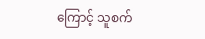ကြောင့် သူစက်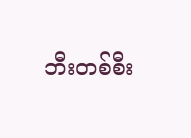ဘီးတစ်စီး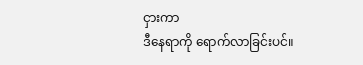ငှားကာ
ဒီနေရာကို ရောက်လာခြင်းပင်။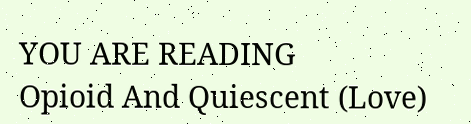YOU ARE READING
Opioid And Quiescent (Love)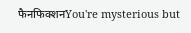फैनफिक्शनYou're mysterious but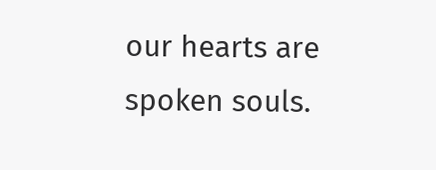our hearts are spoken souls.